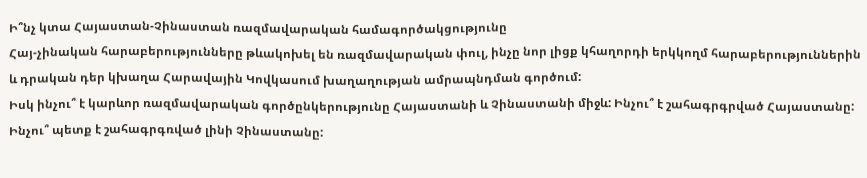Ի՞նչ կտա Հայաստան-Չինաստան ռազմավարական համագործակցությունը
Հայ-չինական հարաբերությունները թևակոխել են ռազմավարական փուլ, ինչը նոր լիցք կհաղորդի երկկողմ հարաբերություններին և դրական դեր կխաղա Հարավային Կովկասում խաղաղության ամրապնդման գործում:
Իսկ ինչու՞ է կարևոր ռազմավարական գործընկերությունը Հայաստանի և Չինաստանի միջև: Ինչու՞ է շահագրգրված Հայաստանը: Ինչու՞ պետք է շահագրգռված լինի Չինաստանը: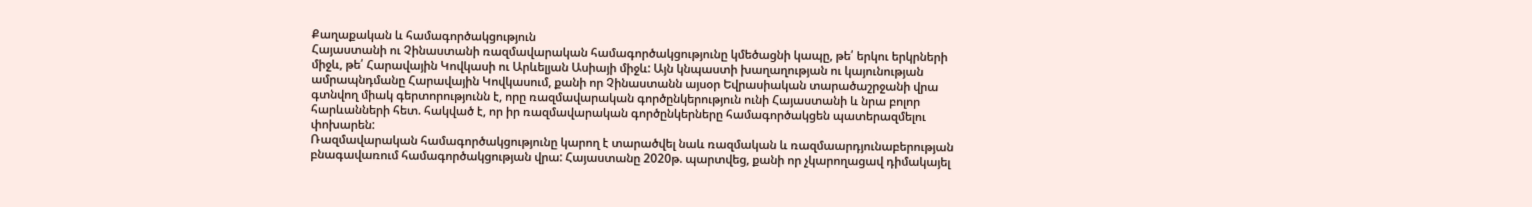Քաղաքական և համագործակցություն
Հայաստանի ու Չինաստանի ռազմավարական համագործակցությունը կմեծացնի կապը, թե՛ երկու երկրների միջև, թե՛ Հարավային Կովկասի ու Արևելյան Ասիայի միջև: Այն կնպաստի խաղաղության ու կայունության ամրապնդմանը Հարավային Կովկասում, քանի որ Չինաստանն այսօր Եվրասիական տարածաշրջանի վրա գտնվող միակ գերտորությունն է, որը ռազմավարական գործընկերություն ունի Հայաստանի և նրա բոլոր հարևանների հետ. հակված է, որ իր ռազմավարական գործընկերները համագործակցեն պատերազմելու փոխարեն:
Ռազմավարական համագործակցությունը կարող է տարածվել նաև ռազմական և ռազմաարդյունաբերության բնագավառում համագործակցության վրա: Հայաստանը 2020թ. պարտվեց, քանի որ չկարողացավ դիմակայել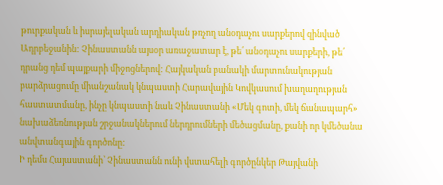թուրքական և իսրայելական արդիական թռչող անօդաչու սարքերով զինված Ադրբեջանին: Չինաստանն այսօր առաջատար է, թե՛ անօդաչու սարքերի, թե՛ դրանց դեմ պայքարի միջոցներով: Հայկական բանակի մարտունակության բարձրացումը միանշանակ կնպաստի Հարավային Կովկասում խաղաղության հաստատմանը, ինչը կնպաստի նաև Չինաստանի «Մեկ գոտի, մեկ ճանապարհ» նախաձեռնության շրջանակներում ներդրումների մեծացմանը, քանի որ կմեծանա անվտանգային գործոնը:
Ի դեմս Հայաստանի՝ Չինաստանն ունի վստահելի գործընկեր Թայվանի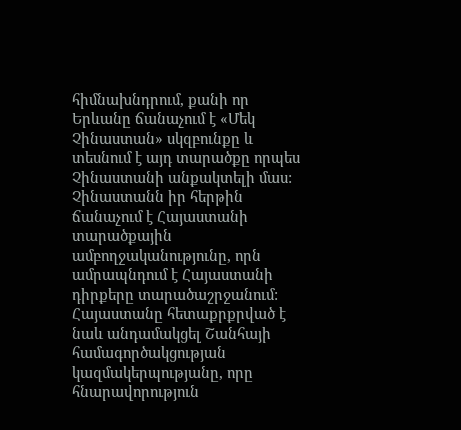հիմնախնդրում, քանի որ Երևանը ճանաչում է «Մեկ Չինաստան» սկզբունքը և տեսնում է այդ տարածքը որպես Չինաստանի անքակտելի մաս: Չինաստանն իր հերթին ճանաչում է Հայաստանի տարածքային ամբողջականությունը, որն ամրապնդում է Հայաստանի դիրքերը տարածաշրջանում:
Հայաստանը հետաքրքրված է նաև անդամակցել Շանհայի համագործակցության կազմակերպությանը, որը հնարավորություն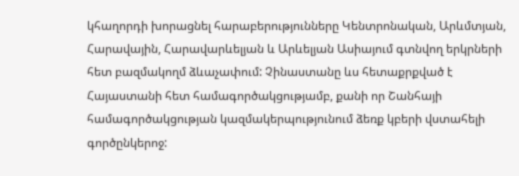կհաղորդի խորացնել հարաբերությունները Կենտրոնական, Արևմտյան, Հարավային, Հարավարևելյան և Արևելյան Ասիայում գտնվող երկրների հետ բազմակողմ ձևաչափում: Չինաստանը ևս հետաքրքված է Հայաստանի հետ համագործակցությամբ, քանի որ Շանհայի համագործակցության կազմակերպությունում ձեռք կբերի վստահելի գործընկերոջ: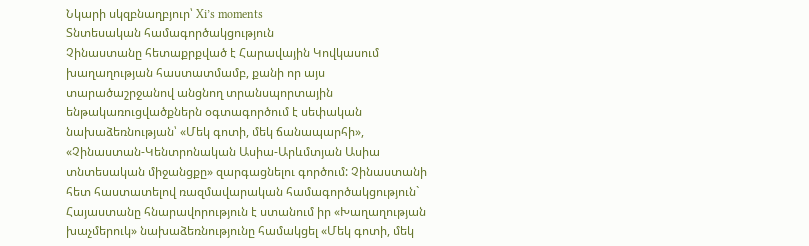Նկարի սկզբնաղբյուր՝ Xi’s moments
Տնտեսական համագործակցություն
Չինաստանը հետաքրքված է Հարավային Կովկասում խաղաղության հաստատմամբ, քանի որ այս տարածաշրջանով անցնող տրանսպորտային ենթակառուցվածքներն օգտագործում է սեփական նախաձեռնության՝ «Մեկ գոտի, մեկ ճանապարհի», «Չինաստան-Կենտրոնական Ասիա-Արևմտյան Ասիա տնտեսական միջանցքը» զարգացնելու գործում: Չինաստանի հետ հաստատելով ռազմավարական համագործակցություն` Հայաստանը հնարավորություն է ստանում իր «Խաղաղության խաչմերուկ» նախաձեռնությունը համակցել «Մեկ գոտի, մեկ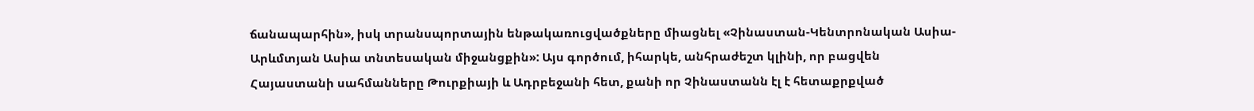ճանապարհին», իսկ տրանսպորտային ենթակառուցվածքները միացնել «Չինաստան-Կենտրոնական Ասիա-Արևմտյան Ասիա տնտեսական միջանցքին»: Այս գործում, իհարկե, անհրաժեշտ կլինի, որ բացվեն Հայաստանի սահմանները Թուրքիայի և Ադրբեջանի հետ, քանի որ Չինաստանն էլ է հետաքրքված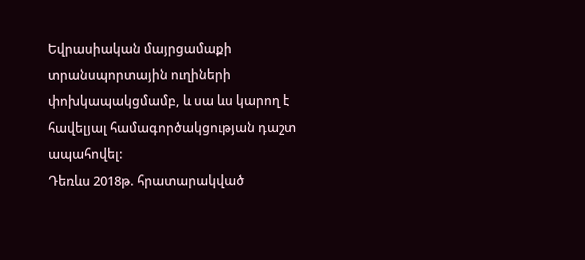Եվրասիական մայրցամաքի տրանսպորտային ուղիների փոխկապակցմամբ, և սա ևս կարող է հավելյալ համագործակցության դաշտ ապահովել:
Դեռևս 2018թ. հրատարակված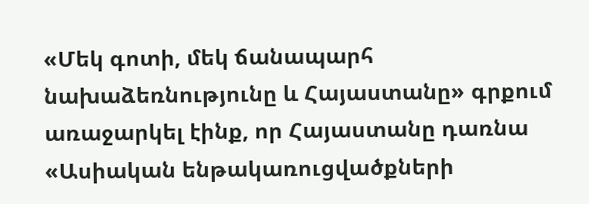«Մեկ գոտի, մեկ ճանապարհ նախաձեռնությունը և Հայաստանը» գրքում առաջարկել էինք, որ Հայաստանը դառնա «Ասիական ենթակառուցվածքների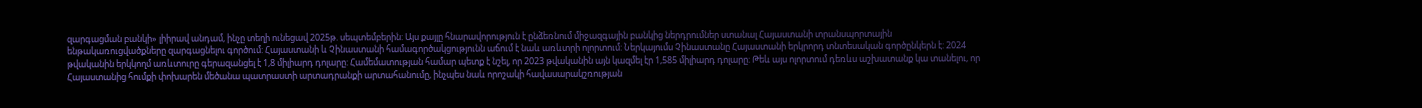զարգացման բանկի» լիիրավ անդամ, ինչը տեղի ունեցավ 2025թ. սեպտեմբերին: Այս քայլը հնարավորություն է ընձեռնում միջազգային բանկից ներդրումներ ստանալ Հայաստանի տրանսպորտային ենթակառուցվածքները զարգացնելու գործում: Հայաստանի և Չինաստանի համագործակցությունն աճում է նաև առևտրի ոլորտում: Ներկայումս Չինաստանը Հայաստանի երկրորդ տնտեսական գործընկերն է: 2024 թվականին երկկողմ առևտուրը գերազանցել է 1,8 միլիարդ դոլարը: Համեմատության համար պետք է նշել, որ 2023 թվականին այն կազմել էր 1,585 միլիարդ դոլարը: Թեև այս ոլորտում դեռևս աշխատանք կա տանելու, որ Հայաստանից հումքի փոխարեն մեծանա պատրաստի արտադրանքի արտահանումը, ինչպես նաև որոշակի հավասարակշռության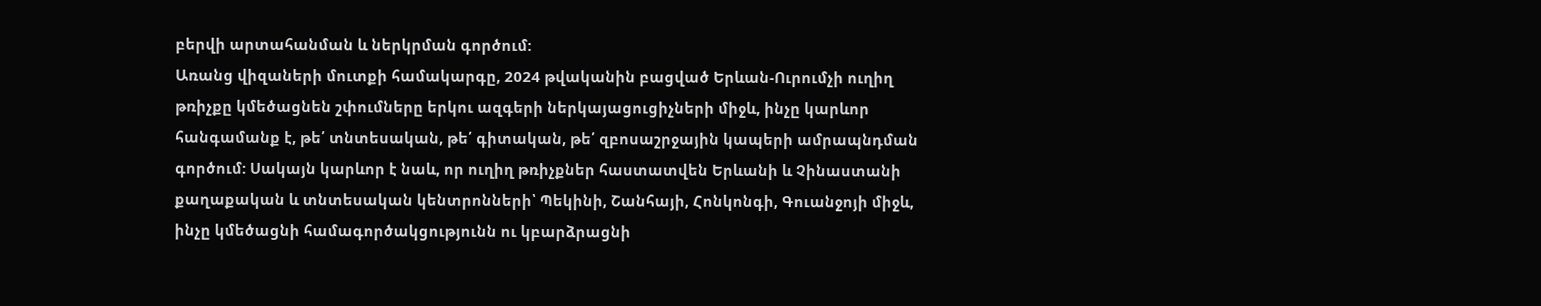բերվի արտահանման և ներկրման գործում:
Առանց վիզաների մուտքի համակարգը, 2024 թվականին բացված Երևան-Ուրումչի ուղիղ թռիչքը կմեծացնեն շփումները երկու ազգերի ներկայացուցիչների միջև, ինչը կարևոր հանգամանք է, թե՛ տնտեսական, թե՛ գիտական, թե՛ զբոսաշրջային կապերի ամրապնդման գործում: Սակայն կարևոր է նաև, որ ուղիղ թռիչքներ հաստատվեն Երևանի և Չինաստանի քաղաքական և տնտեսական կենտրոնների՝ Պեկինի, Շանհայի, Հոնկոնգի, Գուանջոյի միջև, ինչը կմեծացնի համագործակցությունն ու կբարձրացնի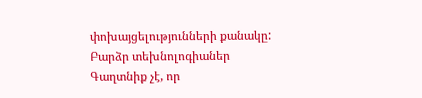փոխայցելությունների քանակը:
Բարձր տեխնոլոգիաներ
Գաղտնիք չէ, որ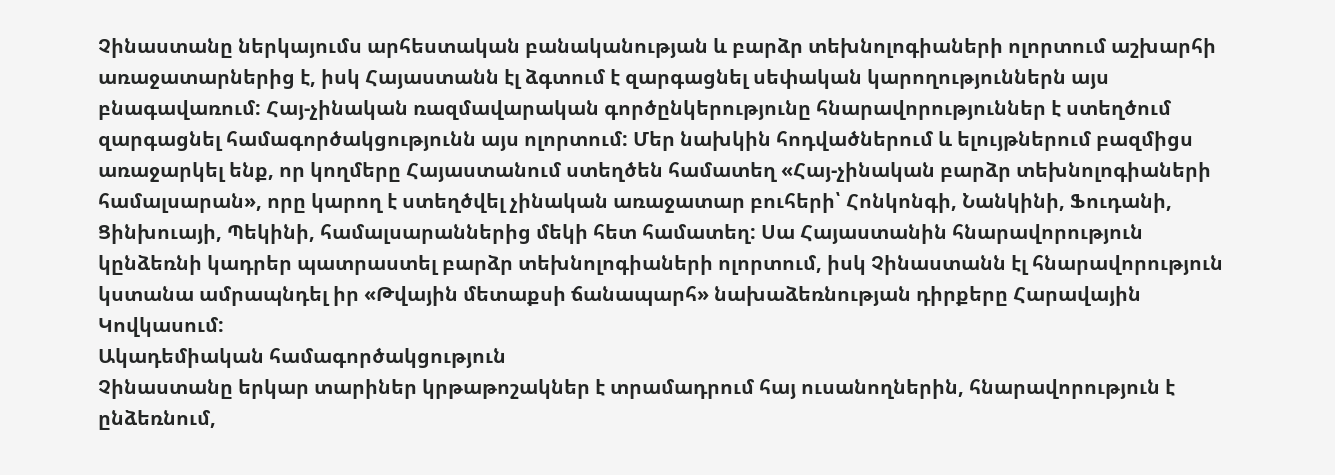Չինաստանը ներկայումս արհեստական բանականության և բարձր տեխնոլոգիաների ոլորտում աշխարհի առաջատարներից է, իսկ Հայաստանն էլ ձգտում է զարգացնել սեփական կարողություններն այս բնագավառում: Հայ-չինական ռազմավարական գործընկերությունը հնարավորություններ է ստեղծում զարգացնել համագործակցությունն այս ոլորտում: Մեր նախկին հոդվածներում և ելույթներում բազմիցս առաջարկել ենք, որ կողմերը Հայաստանում ստեղծեն համատեղ «Հայ-չինական բարձր տեխնոլոգիաների համալսարան», որը կարող է ստեղծվել չինական առաջատար բուհերի՝ Հոնկոնգի, Նանկինի, Ֆուդանի, Ցինխուայի, Պեկինի, համալսարաններից մեկի հետ համատեղ: Սա Հայաստանին հնարավորություն կընձեռնի կադրեր պատրաստել բարձր տեխնոլոգիաների ոլորտում, իսկ Չինաստանն էլ հնարավորություն կստանա ամրապնդել իր «Թվային մետաքսի ճանապարհ» նախաձեռնության դիրքերը Հարավային Կովկասում:
Ակադեմիական համագործակցություն
Չինաստանը երկար տարիներ կրթաթոշակներ է տրամադրում հայ ուսանողներին, հնարավորություն է ընձեռնում,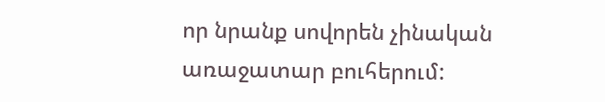որ նրանք սովորեն չինական առաջատար բուհերում: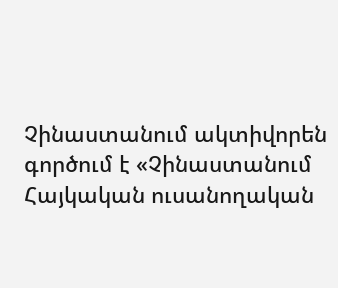Չինաստանում ակտիվորեն գործում է «Չինաստանում Հայկական ուսանողական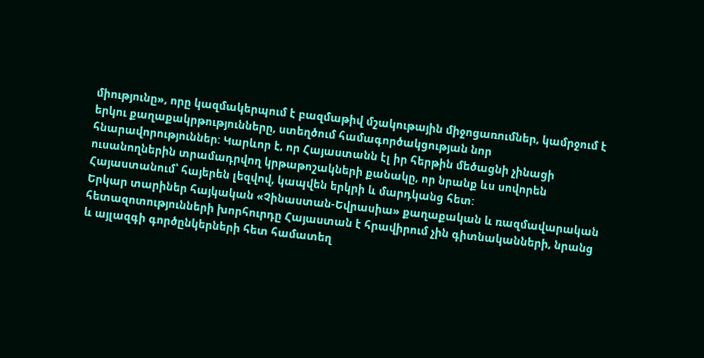միությունը», որը կազմակերպում է բազմաթիվ մշակութային միջոցառումներ, կամրջում է երկու քաղաքակրթությունները, ստեղծում համագործակցության նոր հնարավորություններ: Կարևոր է, որ Հայաստանն էլ իր հերթին մեծացնի չինացի ուսանողներին տրամադրվող կրթաթոշակների քանակը, որ նրանք ևս սովորեն Հայաստանում՝ հայերեն լեզվով, կապվեն երկրի և մարդկանց հետ:
Երկար տարիներ հայկական «Չինաստան-Եվրասիա» քաղաքական և ռազմավարական հետազոտությունների խորհուրդը Հայաստան է հրավիրում չին գիտնականների, նրանց և այլազգի գործընկերների հետ համատեղ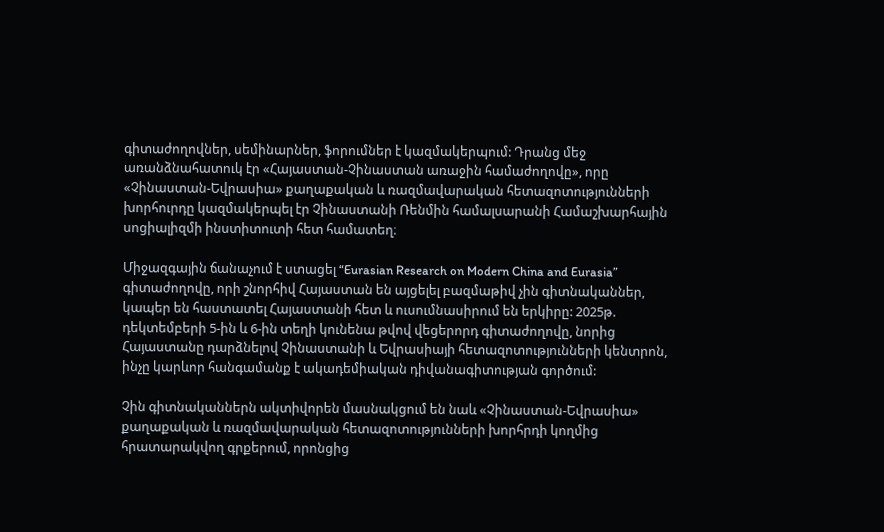գիտաժողովներ, սեմինարներ, ֆորումներ է կազմակերպում: Դրանց մեջ առանձնահատուկ էր «Հայաստան-Չինաստան առաջին համաժողովը», որը «Չինաստան-Եվրասիա» քաղաքական և ռազմավարական հետազոտությունների խորհուրդը կազմակերպել էր Չինաստանի Ռենմին համալսարանի Համաշխարհային սոցիալիզմի ինստիտուտի հետ համատեղ։

Միջազգային ճանաչում է ստացել “Eurasian Research on Modern China and Eurasia” գիտաժողովը, որի շնորհիվ Հայաստան են այցելել բազմաթիվ չին գիտնականներ, կապեր են հաստատել Հայաստանի հետ և ուսումնասիրում են երկիրը: 2025թ. դեկտեմբերի 5-ին և 6-ին տեղի կունենա թվով վեցերորդ գիտաժողովը, նորից Հայաստանը դարձնելով Չինաստանի և Եվրասիայի հետազոտությունների կենտրոն, ինչը կարևոր հանգամանք է ակադեմիական դիվանագիտության գործում:

Չին գիտնականներն ակտիվորեն մասնակցում են նաև «Չինաստան-Եվրասիա» քաղաքական և ռազմավարական հետազոտությունների խորհրդի կողմից հրատարակվող գրքերում, որոնցից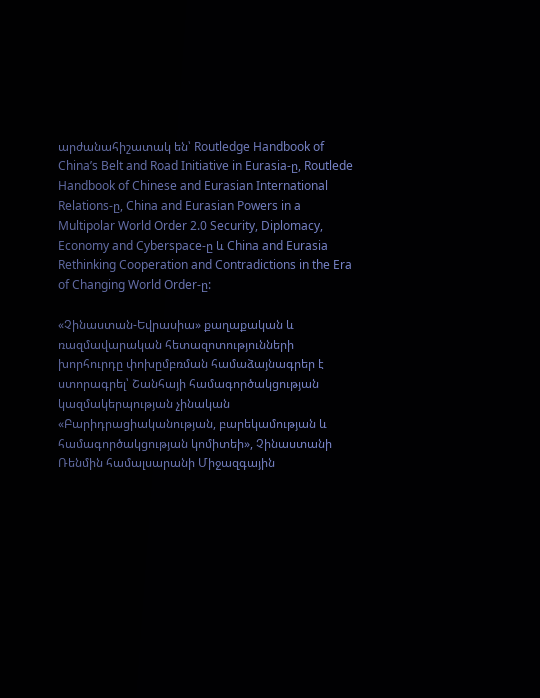արժանահիշատակ են՝ Routledge Handbook of China’s Belt and Road Initiative in Eurasia-ը, Routlede Handbook of Chinese and Eurasian International Relations-ը, China and Eurasian Powers in a Multipolar World Order 2.0 Security, Diplomacy, Economy and Cyberspace-ը և China and Eurasia Rethinking Cooperation and Contradictions in the Era of Changing World Order-ը:

«Չինաստան-Եվրասիա» քաղաքական և ռազմավարական հետազոտությունների խորհուրդը փոխըմբռման համաձայնագրեր է ստորագրել՝ Շանհայի համագործակցության կազմակերպության չինական «Բարիդրացիականության, բարեկամության և համագործակցության կոմիտեի», Չինաստանի Ռենմին համալսարանի Միջազգային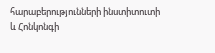հարաբերությունների ինստիտուտի և Հոնկոնգի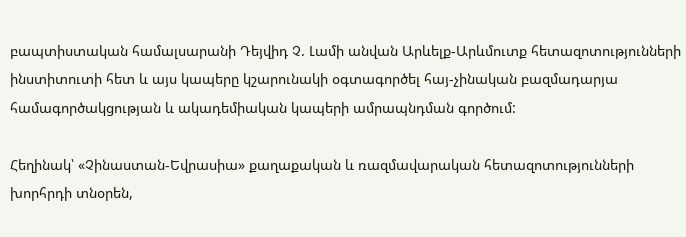բապտիստական համալսարանի Դեյվիդ Չ. Լամի անվան Արևելք-Արևմուտք հետազոտությունների ինստիտուտի հետ և այս կապերը կշարունակի օգտագործել հայ-չինական բազմադարյա համագործակցության և ակադեմիական կապերի ամրապնդման գործում:

Հեղինակ՝ «Չինաստան-Եվրասիա» քաղաքական և ռազմավարական հետազոտությունների խորհրդի տնօրեն,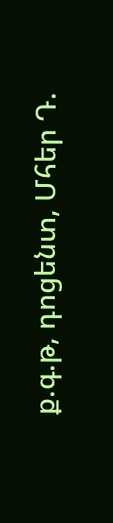ք.գ.թ, դոցենտ, Մհեր Դ.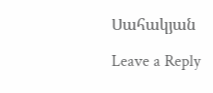Սահակյան

Leave a Reply